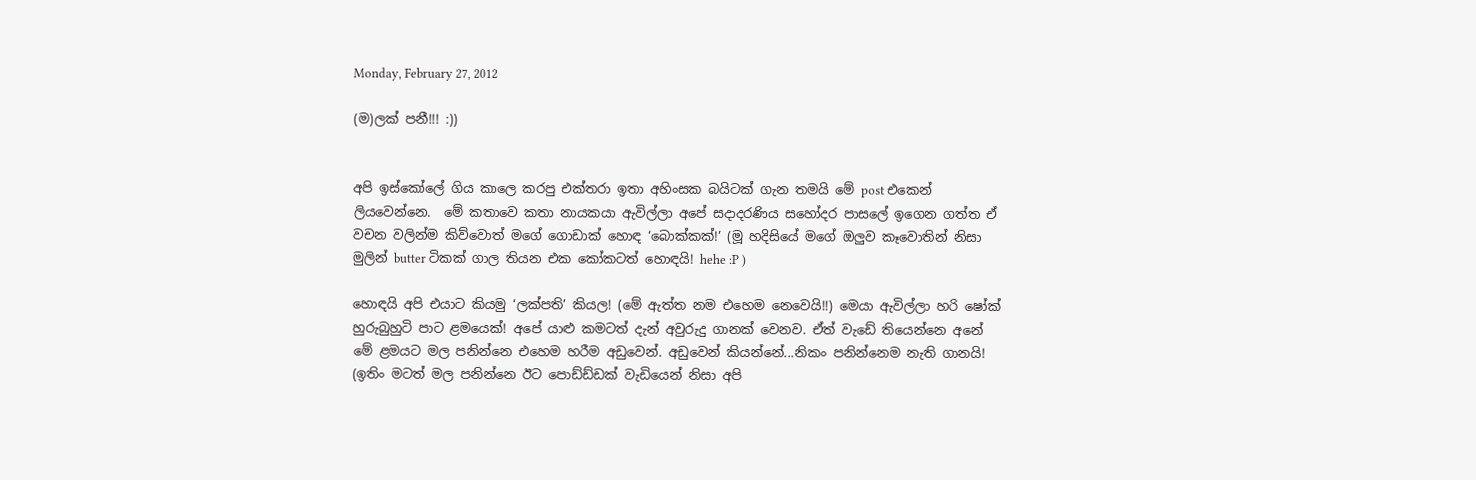Monday, February 27, 2012

(ම)ලක් පනී!!! :))


අපි ඉස්කෝලේ ගිය කාලෙ කරපු එක්තරා ඉතා අහිංසක බයිටක් ගැන තමයි මේ post එකෙන් ලියවෙන්නෙ.  මේ කතාවෙ කතා නායකයා ඇවිල්ලා අපේ සදාදරණිය සහෝදර පාසලේ ඉගෙන ගත්ත ඒ වචන වලින්ම කිව්වොත් මගේ ගොඩාක් හොඳ ‘බොක්කක්!’ (මූ හදිසියේ මගේ ඔලුව කෑවොතින් නිසා මුලින් butter ටිකක් ගාල තියන එක කෝකටත් හොඳයි! hehe :P )

හොඳයි අපි එයාට කියමු ‘ලක්පති’ කියල! (මේ ඇත්ත නම එහෙම නෙවෙයි!!) මෙයා ඇවිල්ලා හරි ෂෝක් හුරුබුහුටි පාට ළමයෙක්! අපේ යාළු කමටත් දැන් අවුරුදු ගානක් වෙනව. ඒත් වැඩේ තියෙන්නෙ අනේ මේ ළමයට මල පනින්නෙ එහෙම හරීම අඩුවෙන්. අඩුවෙන් කියන්නේ...නිකං පනින්නෙම නැති ගානයි! (ඉතිං මටත් මල පනින්නෙ ඊට පොඩ්ඩ්ඩක් වැඩියෙන් නිසා අපි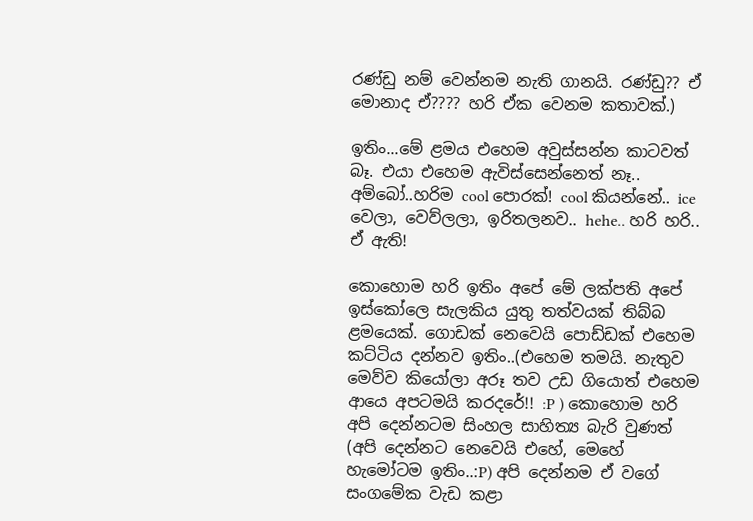රණ්ඩු නම් වෙන්නම නැති ගානයි. රණ්ඩු?? ඒ මොනාද ඒ???? හරි ඒක වෙනම කතාවක්.)

ඉතිං...මේ ළමය එහෙම අවුස්සන්න කාටවත් බෑ. එයා එහෙම ඇවිස්සෙන්නෙත් නෑ.. අම්බෝ..හරිම cool පොරක්! cool කියන්නේ.. ice වෙලා, වෙව්ලලා, ඉරිතලනව.. hehe.. හරි හරි.. ඒ ඇති!

කොහොම හරි ඉතිං අපේ මේ ලක්පති අපේ ඉස්කෝලෙ සැලකිය යුතු තත්වයක් තිබ්බ ළමයෙක්. ගොඩක් නෙවෙයි පොඩ්ඩක් එහෙම කට්ටිය දන්නව ඉතිං..(එහෙම තමයි. නැතුව මෙව්ව කියෝලා අරූ තව උඩ ගියොත් එහෙම ආයෙ අපටමයි කරදරේ!! :P ) කොහොම හරි අපි දෙන්නටම සිංහල සාහිත්‍ය බැරි වුණත් (අපි දෙන්නට නෙවෙයි එහේ, මෙහේ හැමෝටම ඉතිං..:P) අපි දෙන්නම ඒ වගේ සංගමේක වැඩ කළා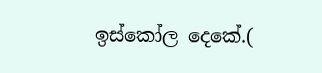ඉස්කෝල දෙකේ.(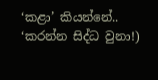‘කළා’ කියන්නේ.. ‘කරන්න සිද්ධ වුනා!)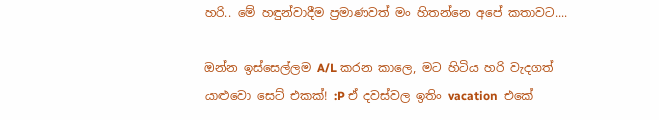හරි.. මේ හඳුන්වාදීම ප්‍රමාණවත් මං හිතන්නෙ අපේ කතාවට....

ඔන්න ඉස්සෙල්ලම A/L කරන කාලෙ, මට හිටිය හරි වැදගත් යාළුවො සෙට් එකක්! :P ඒ දවස්වල ඉතිං vacation  එකේ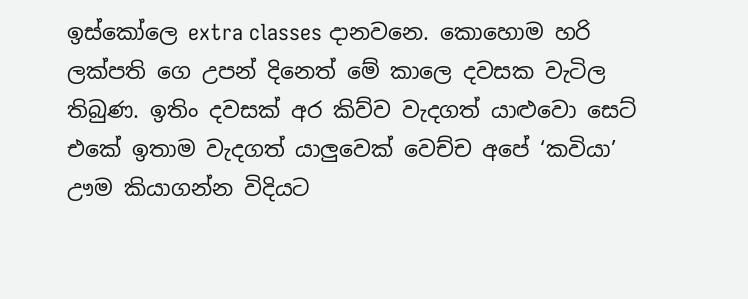ඉස්කෝලෙ extra classes දානවනෙ. කොහොම හරි ලක්පති ගෙ උපන් දිනෙත් මේ කාලෙ දවසක වැටිල තිබුණ. ඉතිං දවසක් අර කිව්ව වැදගත් යාළුවො සෙට් එකේ ඉතාම වැදගත් යාලුවෙක් වෙච්ච අපේ ‘කවියා’ ඌම කියාගන්න විදියට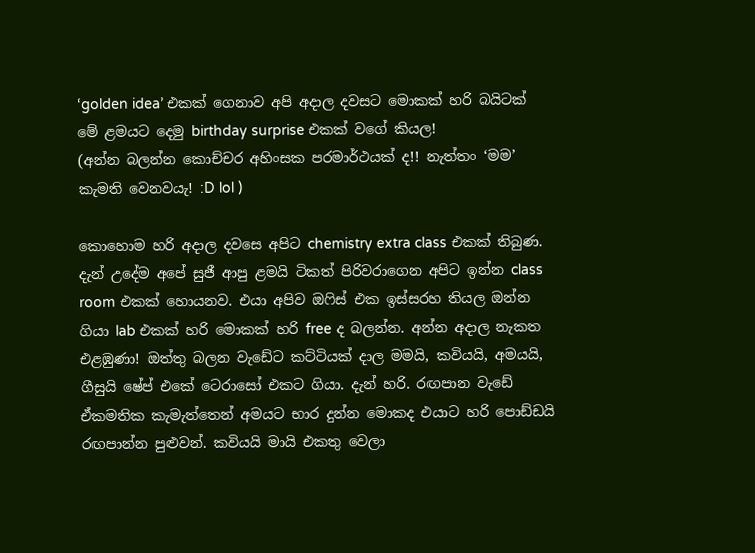‘golden idea’ එකක් ගෙනාව අපි අදාල දවසට මොකක් හරි බයිටක් මේ ළමයට දෙමු birthday surprise එකක් වගේ කියල!
(අන්න බලන්න කොච්චර අහිංසක පරමාර්ථයක් ද!! නැත්තං ‘මම’ කැමති වෙනවයැ! :D lol )

කොහොම හරි අදාල දවසෙ අපිට chemistry extra class එකක් තිබුණ. දැන් උදේම අපේ සුජී ආපු ළමයි ටිකත් පිරිවරාගෙන අපිට ඉන්න class room එකක් හොයනව. එයා අපිව ඔෆිස් එක ඉස්සරහ තියල ඔන්න ගියා lab එකක් හරි මොකක් හරි free ද බලන්න. අන්න අදාල නැකත එළඹුණා! ඔත්තු බලන වැඩේට කට්ටියක් දාල මමයි, කවියයි, අමයයි, ගීසුයි ෂේප් එකේ ටෙරාසෝ එකට ගියා. දැන් හරි. රඟපාන වැඩේ ඒකමතික කැමැත්තෙන් අමයට භාර දුන්න මොකද එයාට හරි පොඩ්ඩයි රඟපාන්න පුළුවන්. කවියයි මායි එකතු වෙලා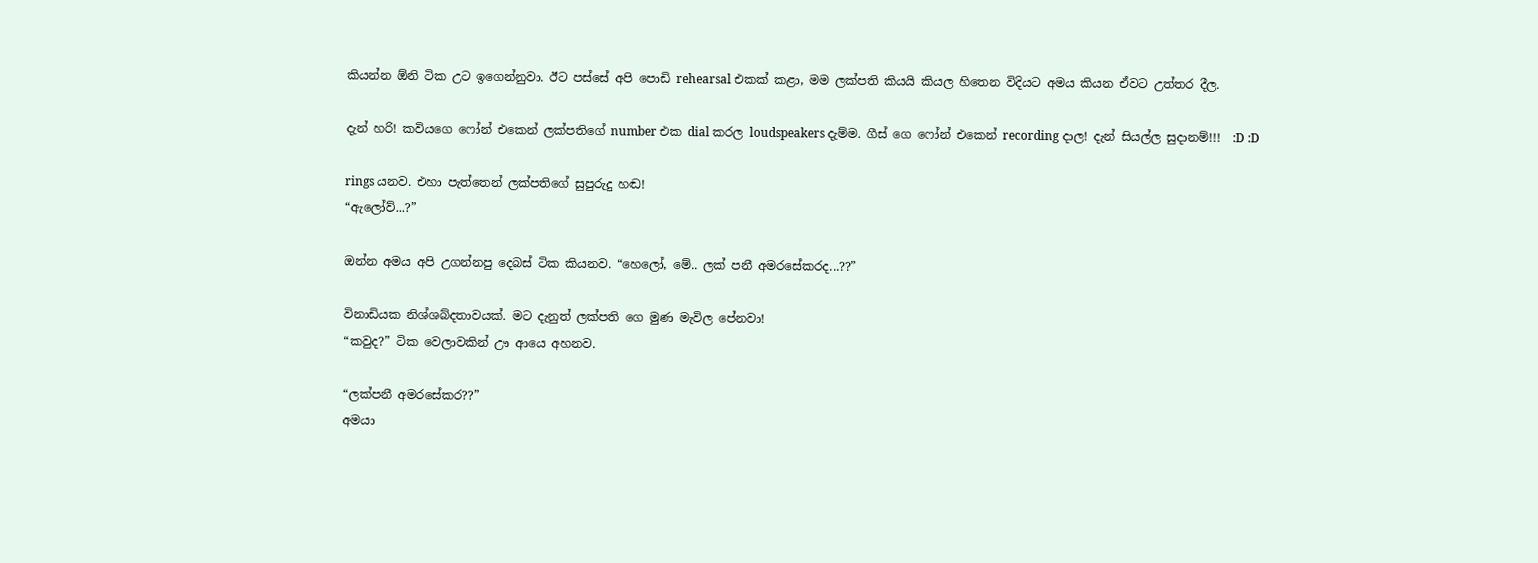කියන්න ඕනි ටික උට ඉගෙන්නුවා. ඊට පස්සේ අපි පොඩි rehearsal එකක් කළා, මම ලක්පති කියයි කියල හිතෙන විදියට අමය කියන ඒවට උත්තර දීල.

දැන් හරි! කවියගෙ ෆෝන් එකෙන් ලක්පතිගේ number එක dial කරල loudspeakers දැම්ම. ගීස්‌ ගෙ ෆෝන් එකෙන් recording දාල! දැන් සියල්ල සුදානම්!!!  :D :D

rings යනව. එහා පැත්තෙන් ලක්පතිගේ සුපුරුදු හඬ!
“ඇලෝව්...?”

ඔන්න අමය අපි උගන්නපු දෙබස් ටික කියනව. “හෙලෝ, මේ.. ලක් පනී අමරසේකරද...??”

විනාඩියක නිශ්ශබ්දතාවයක්. මට දැනුත් ලක්පති ගෙ මුණ මැවිල පේනවා!
“කවුද?” ටික වෙලාවකින් ඌ ආයෙ අහනව.

“ලක්පනී අමරසේකර??”
අමයා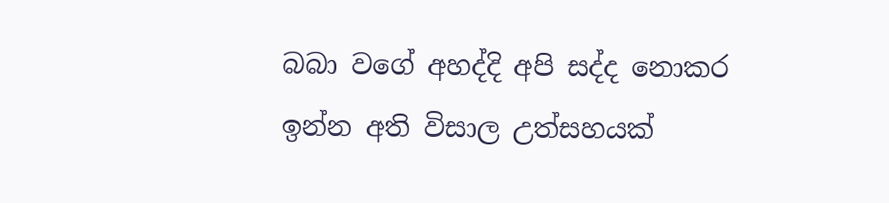බබා වගේ අහද්දි අපි සද්ද නොකර ඉන්න අති විසාල උත්සහයක්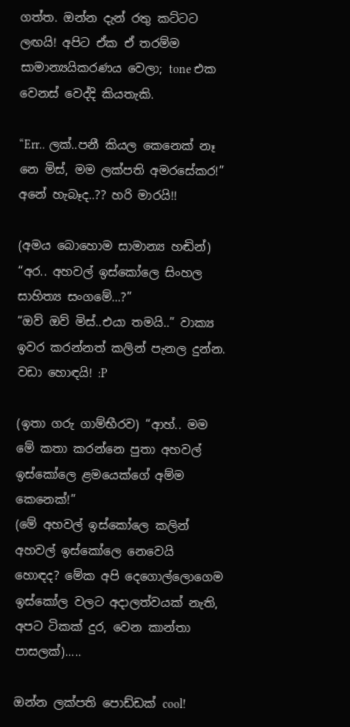ගත්ත. ඔන්න දැන් රතු කට්ටට ලඟයි! අපිට ඒක ඒ තරම්ම සාමාන්‍යයිකරණය වෙලා; tone එක වෙනස් වෙද්දි කියතැකි.

“Err.. ලක්..පනී කියල කෙනෙක් නෑ නෙ මිස්, මම ලක්පති අමරසේකර!” අනේ හැබෑද..?? හරි මාරයි!!

(අමය බොහොම සාමාන්‍ය හඬින්)  “අර.. අහවල් ඉස්කෝලෙ සිංහල සාහිත්‍ය සංගමේ...?”
“ඔව් ඔව් මිස්..එයා තමයි..” වාක්‍ය ඉවර කරන්නත් කලින් පැනල දුන්න. වඩා හොඳයි! :P

(ඉතා ගරු ගාම්භීරව) “ආහ්.. මම මේ කතා කරන්නෙ පුතා අහවල් ඉස්කෝලෙ ළමයෙක්ගේ අම්ම කෙනෙක්!”
(මේ අහවල් ඉස්කෝලෙ කලින් අහවල් ඉස්කෝලෙ නෙවෙයි හොඳද? මේක අපි දෙගොල්ලොගෙම ඉස්කෝල වලට අදාලත්වයක් නැති, අපට ටිකක් දුර, වෙන කාන්තා පාසලක්‌).....

ඔන්න ලක්පති පොඩ්ඩක් cool!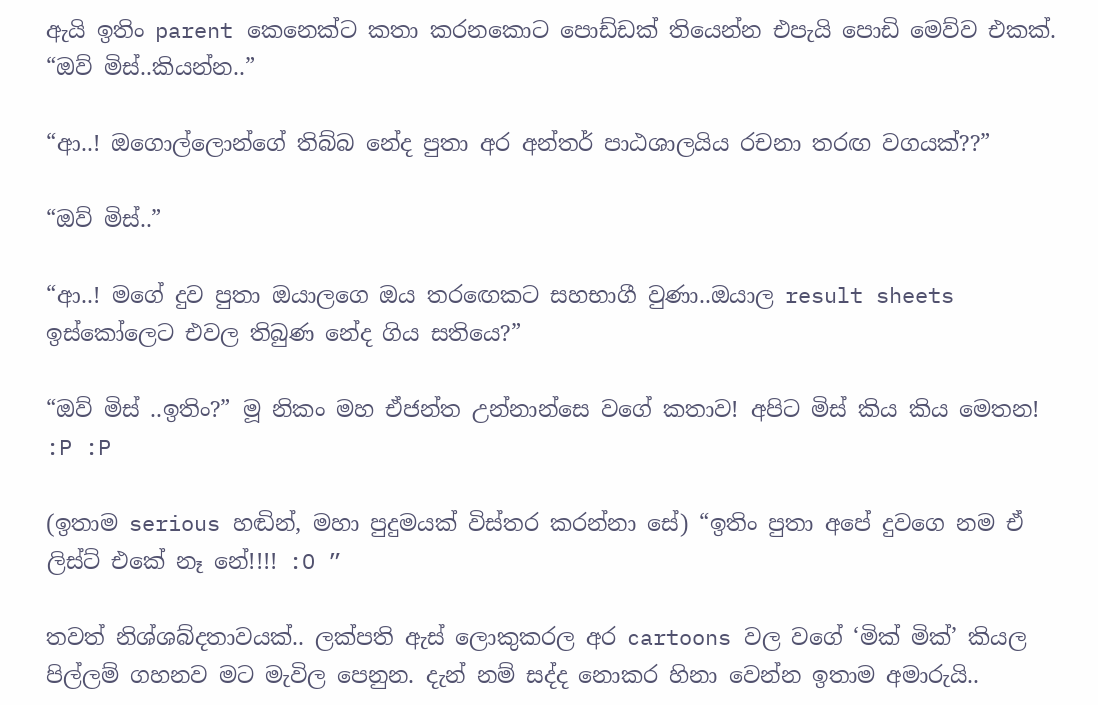ඇයි ඉතිං parent කෙනෙක්ට කතා කරනකොට පොඩ්ඩක් තියෙන්න එපැයි පොඩි මෙව්ව එකක්.
“ඔව් මිස්..කියන්න..”

“ආ..! ඔගොල්ලොන්ගේ තිබ්බ නේද පුතා අර අන්තර් පාඨශාලයිය රචනා තරඟ වගයක්??”

“ඔව් මිස්..”

“ආ..! මගේ දුව පුතා ඔයාලගෙ ඔය තරඟෙකට සහභාගී වුණා..ඔයාල result sheets ඉස්කෝලෙට එවල තිබුණ නේද ගිය සතියෙ?”

“ඔව් මිස් ..ඉතිං?” මූ නිකං මහ ඒජන්ත උන්නාන්සෙ වගේ කතාව! අපිට මිස් කිය කිය මෙතන! :P :P

(ඉතාම serious හඬින්, මහා පුදුමයක් විස්තර කරන්නා සේ) “ඉතිං පුතා අපේ දුවගෙ නම ඒ ලිස්ට් එකේ නෑ නේ!!!! :O ”

තවත් නිශ්ශබ්දතාවයක්.. ලක්පති ඇස් ලොකුකරල අර cartoons වල වගේ ‘මික් මික්’ කියල පිල්ලම් ගහනව මට මැවිල පෙනුන. දැන් නම් සද්ද නොකර හිනා වෙන්න ඉතාම අමාරුයි..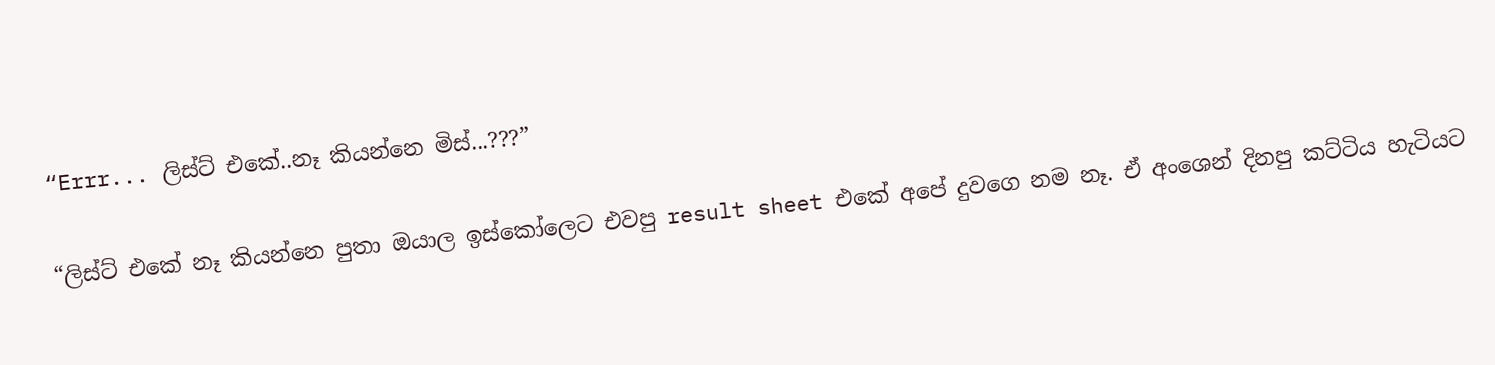“Errr... ලිස්ට් එකේ..නෑ කියන්නෙ මිස්...???”

“ලිස්ට් එකේ නෑ කියන්නෙ පුතා ඔයාල ඉස්කෝලෙට එවපු result sheet එකේ අපේ දුවගෙ නම නෑ. ඒ අංශෙන් දිනපු කට්ටිය හැටියට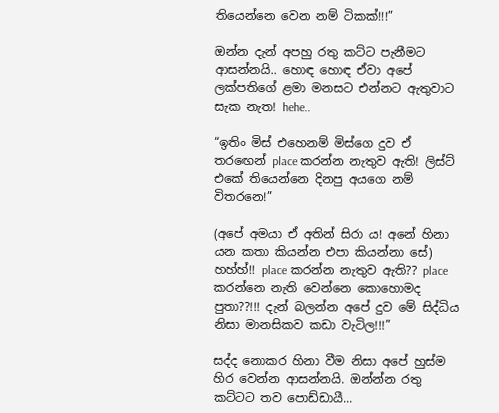තියෙන්නෙ වෙන නම් ටි‍ක‍ක්‍!!!”

ඔන්න දැන් අපහු රතු කට්ට පැනීමට ආසන්නයි.. හොඳ හොඳ ඒවා අපේ ලක්පතිගේ ළමා මනසට එන්නට ඇතුවාට සැක නැත! hehe..

“ඉතිං මිස් එහෙනම් මිස්ගෙ දුව ඒ තරඟෙන් place කරන්න නැතුව ඇති! ලිස්ට් එකේ තියෙන්නෙ දිනපු අයගෙ නම් විතරනෙ!”

(අපේ අමයා ඒ අතින් සිරා ය! අනේ හිනා යන කතා කියන්න එපා කියන්නා සේ) හහ්හ්!! place කරන්න නැතුව ඇති?? place කරන්නෙ නැති වෙන්නෙ කොහොමද පුතා??!!! දැන් බලන්න අපේ දුව මේ සිද්ධිය නිසා මානසිකව කඩා වැටිල!!!”

සද්ද නොකර හිනා වීම නිසා අපේ හුස්ම හිර වෙන්න ආසන්නයි. ඔන්න්න රතු කට්ටට තව පොඩ්ඩායී...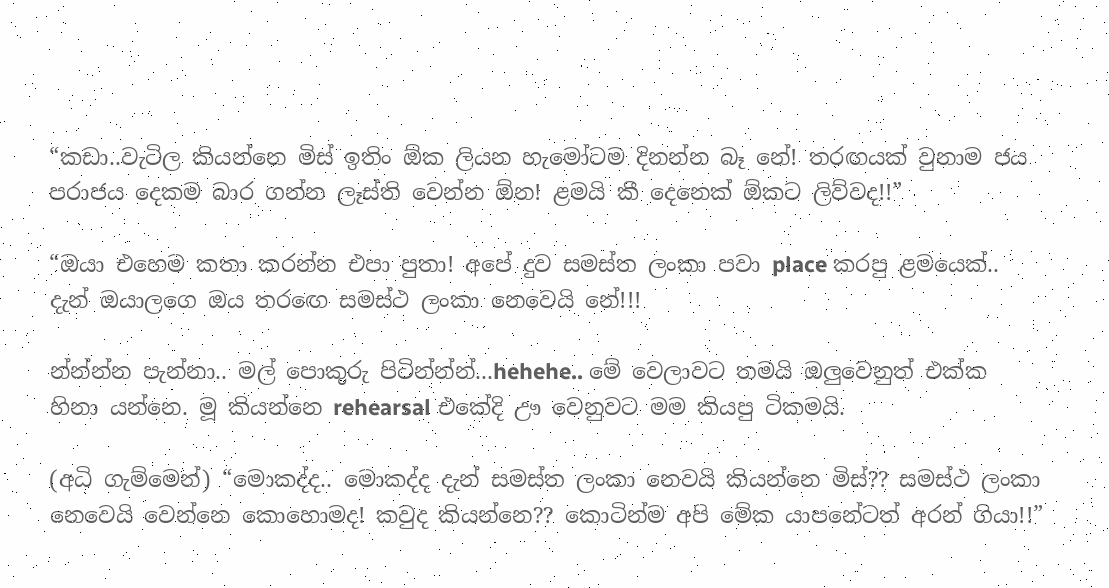“කඩා..වැටිල කියන්නෙ මිස් ඉතිං ඕක ලියන හැමෝටම දිනන්න බෑ නේ! තරඟයක් වුනාම ජය පරාජය දෙකම බාර ගන්න ලෑස්ති වෙන්න ඕන! ළමයි කී දෙනෙක් ඕකට ලිව්වද!!”

“ඔයා එහෙම කතා කරන්න එපා පුතා! අපේ දුව සමස්ත ලංකා පවා place කරපු ළමයෙක්.. දැන් ඔයාලගෙ ඔය තරඟෙ සමස්ථ ලංකා නෙවෙයි නේ!!!

න්න්න්න පැන්නා.. මල් පොකුරු පිටින්න්න්...hehehe.. මේ වෙලාවට තමයි ඔලුවෙනුත් එක්ක හිනා යන්නෙ. මූ කියන්නෙ rehearsal එකේදි ඌ වෙනුවට මම කියපු ටිකමයි.

(අධි ගැම්මෙන්) “මොකද්ද.. මොකද්ද දැන් සමස්ත ලංකා නෙවයි කියන්නෙ මිස්?? සමස්ථ ලංකා නෙවෙයි වෙන්නෙ කොහොමද! කවුද කියන්නෙ?? කොටින්ම අපි මේක යාපනේටත් අරන් ගියා!!”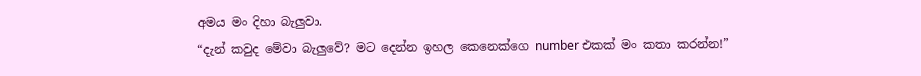අමය මං දිහා බැලුවා.
“දැන් කවුද මේවා බැලුවේ? මට දෙන්න ඉහල කෙනෙක්ගෙ number එකක් මං කතා කරන්න!”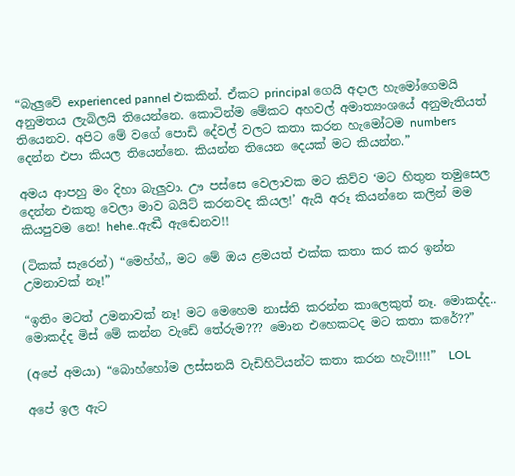“බැලුවේ experienced pannel එකකින්. ඒකට principal ගෙයි අදාල හැමෝගෙමයි අනුමතය ලැබිලයි තියෙන්නෙ. කොටින්ම මේකට අහවල් අමාත්‍යංශයේ අනුමැතියත් තියෙනව. අපිට මේ වගේ පොඩි දේවල් වලට කතා කරන හැමෝටම numbers දෙන්න එපා කියල තියෙන්නෙ. කියන්න තියෙන දෙයක් මට කියන්න.”

අමය ආපහු මං දිහා බැලුවා. ඌ පස්සෙ වෙලාවක මට කිව්ව ‘මට හිතුන තමුසෙල දෙන්න එකතු වෙලා මාව බයිට් කරනවද කියල!’ ඇයි අරූ කියන්නෙ කලින් මම කියපුවම නෙ! hehe..ඇඬී ඇඬෙනව!!

(ටිකක් සැරෙන්) “මෙහ්හ්,, මට මේ ඔය ළමයත් එක්ක කතා කර කර ඉන්න උමනාවක් නෑ!”

“ඉතිං මටත් උමනාවක් නෑ! මට මෙහෙම නාස්ති කරන්න කාලෙකුත් නෑ. මොකද්ද.. මොකද්ද මිස් මේ කන්න වැඩේ තේරුම??? මොන එහෙකටද මට කතා කරේ??”

(අපේ අමයා) “බොහ්හෝම ලස්සනයි වැඩිහිටියන්ට කතා කරන හැටි!!!!”  LOL

අපේ ඉල ඇට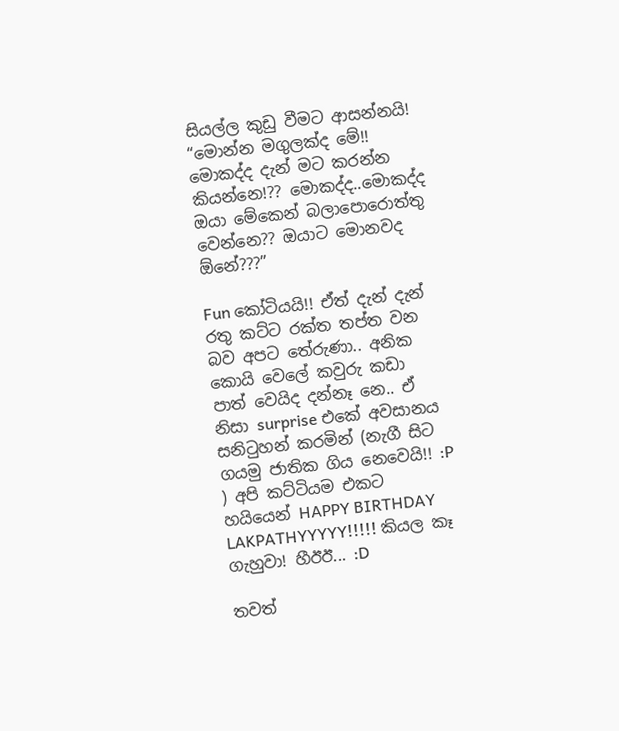සියල්ල කුඩු වීමට ආසන්නයි!
“මොන්න මගුලක්ද මේ!! මොකද්ද දැන් මට කරන්න කියන්නෙ!?? මොකද්ද..මොකද්ද ඔයා මේකෙන් බලාපොරොත්තු වෙන්නෙ?? ඔයාට මොනවද ඕනේ???”

Fun කෝටියයි!! ඒත් දැන් දැන් රතු කට්ට රක්ත තප්ත වන බව අපට තේරුණා.. අනික කොයි වෙලේ කවුරු කඩා පාත් වෙයිද දන්නෑ නෙ.. ඒ නිසා surprise එකේ අවසානය සනිටුහන් කරමින් (නැගී සිට ගයමු ජාතික ගිය නෙවෙයි!! :P ) අපි කට්ටියම එකට හයියෙන් HAPPY BIRTHDAY LAKPATHYYYYY!!!!! කියල කෑ ගැහුවා! හීඊඊ... :D

තවත්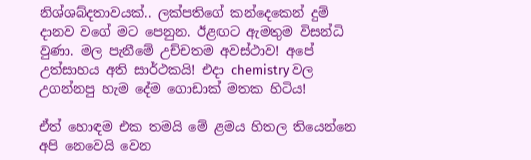නිශ්ශබ්දතාවයක්.. ලක්පතිගේ කන්දෙකෙන් දුම් දානව වගේ මට පෙනුන. ඊළඟට ඇමතුම විසන්ධි වුණා. මල පැනීමේ උච්චතම අවස්ථාව! අපේ උත්සාහය අති සාර්ථකයි! එදා chemistry වල උගන්නපු හැම දේම ගොඩාක් මතක හිටිය!

ඒත් හොඳම එක තමයි මේ ළමය හිතල තියෙන්නෙ අපි නෙවෙයි වෙන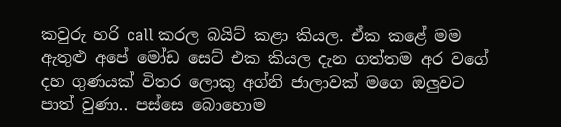කවුරු හරි call කරල බයිට් කළා කියල. ඒක කළේ මම ඇතුළු අපේ මෝඩ සෙට් එක කියල දැන ගත්තම අර වගේ දහ ගුණයක් විතර ලොකු අග්නි ජාලාවක් මගෙ ඔලුවට පාත් වුණා.. පස්සෙ බොහොම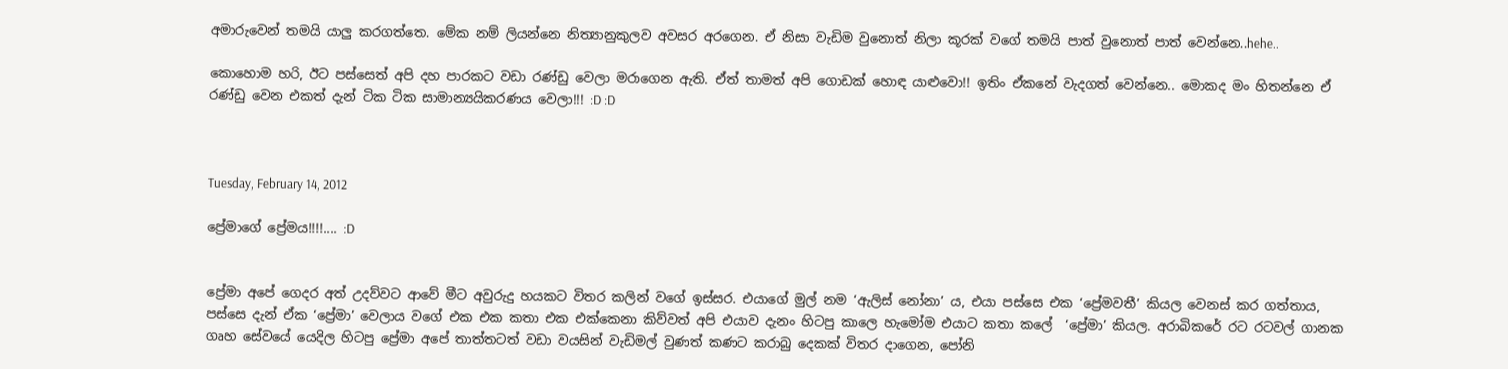අමාරුවෙන් තමයි යාලු කරගත්තෙ. මේක නම් ලියන්නෙ නිත්‍යානුකුලව අවසර අරගෙන. ඒ නිසා වැඩිම වුනොත් නිලා කූරක් වගේ තමයි පාත් වුනොත් පාත් වෙන්නෙ..hehe..

කොහොම හරි, ඊට පස්සෙත් අපි දහ පාරකට වඩා රණ්ඩු වෙලා මරාගෙන ඇති. ඒත් තාමත් අපි ගොඩක් හොඳ යාළුවො!! ඉතිං ඒකනේ වැදගත් වෙන්නෙ.. මොකද මං හිතන්නෙ ඒ රණ්ඩු වෙන එකත් දැන් ටික ටික සාමාන්‍යයිකරණය වෙලා!!! :D :D



Tuesday, February 14, 2012

ප්‍රේමාගේ ප්‍රේමය!!!!.... :D


ප්‍රේමා අපේ ගෙදර අත් උදව්වට ආවේ මීට අවුරුදු හයකට විතර කලින් වගේ ඉස්සර. එයාගේ මුල් නම ‘ඇලිස් නෝනා’ ය, එයා පස්සෙ එක ‘ප්‍රේමවතී’ කියල වෙනස් කර ගත්තාය, පස්සෙ දැන් ඒක ‘ප්‍රේමා’ වෙලාය වගේ එක එක කතා එක එක්කෙනා කිව්වත් අපි එයාව දැනං හිටපු කාලෙ හැමෝම එයාට කතා කලේ  ‘ප්‍රේමා’ කියල. අරාබිකරේ රට රටවල් ගානක ගෘහ සේවයේ යෙදිල හිටපු ප්‍රේමා අපේ තාත්තටත් වඩා වයසින් වැඩිමල් වුණත් කණට කරාබු දෙකක් විතර දාගෙන, පෝනි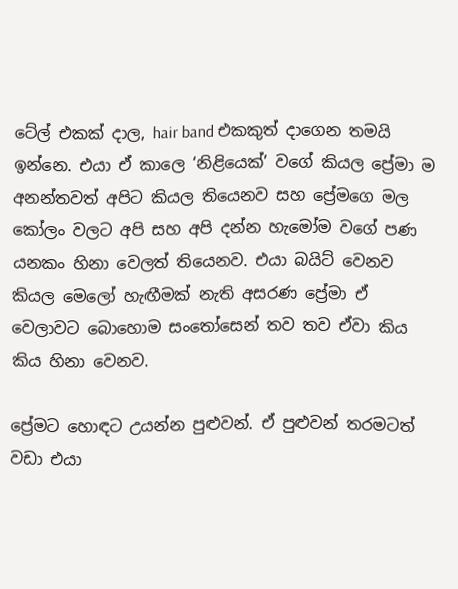ටේල් එකක් දාල, hair band එකකුත් දාගෙන තමයි ඉන්නෙ. එයා ඒ කාලෙ ‘නිළියෙක්’ වගේ කියල ප්‍රේමා ම අනන්තවත් අපිට කියල තියෙනව සහ ප්‍රේමගෙ මල කෝලං වලට අපි සහ අපි දන්න හැමෝම වගේ පණ යනකං හිනා වෙලත් තියෙනව. එයා බයිට් වෙනව කියල මෙලෝ හැඟීමක් නැති අසරණ ප්‍රේමා ඒ වෙලාවට බොහොම සංතෝසෙන් තව තව ඒවා කිය කිය හිනා වෙනව.

ප්‍රේමට හොඳට උයන්න පුළුවන්. ඒ පුළුවන් තරමටත් වඩා එයා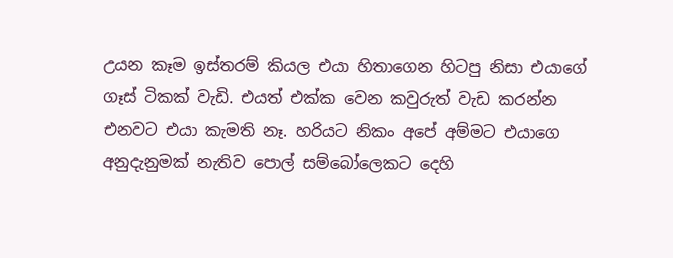උයන කෑම ඉස්තරම් කියල එයා හිතාගෙන හිටපු නිසා එයාගේ ගෑස් ටිකක් වැඩි. එයත් එක්ක වෙන කවුරුත් වැඩ කරන්න එනවට එයා කැමති නෑ. හරියට නිකං අපේ අම්මට එයාගෙ අනුදැනුමක් නැතිව පොල් සම්බෝලෙකට දෙහි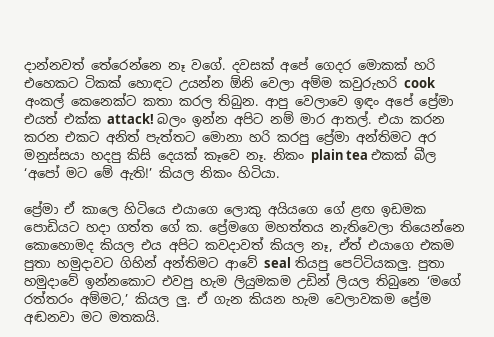දාන්නවත් තේරෙන්නෙ නෑ වගේ. දවසක් අපේ ගෙදර මොකක් හරි එහෙකට ටිකක් හොඳට උයන්න ඕනි වෙලා අම්ම කවුරුහරි cook අංකල් කෙනෙක්ට කතා කරල තිබුන. ආපු වෙලාවෙ ඉඳං අපේ ප්‍රේමා එයත් එක්ක attack! බලං ඉන්න අපිට නම් මාර ආතල්. එයා කරන කරන එකට අනිත් පැත්තට මොනා හරි කරපු ප්‍රේමා අන්තිමට අර මනුස්සයා හදපු කිසි දෙයක් කෑවෙ නෑ. නිකං plain tea එකක් බීල ‘අපෝ මට මේ ඇති!’ කියල නිකං හිටියා.

ප්‍රේමා ඒ කාලෙ හිටියෙ එයාගෙ ලොකු අයියගෙ ගේ ළඟ ඉඩමක පොඩියට හදා ගත්ත ගේ ක. ප්‍රේමගෙ මහත්තය නැතිවෙලා තියෙන්නෙ කොහොමද කියල එය අපිට කවදාවත් කියල නෑ, ඒත් එයාගෙ එකම පුතා හමුදාවට ගිහින් අන්තිමට ආවේ seal තියපු පෙට්ටියකලු. පුතා හමුදාවේ ඉන්නකොට එවපු හැම ලියුමකම උඩින් ලියල තිබුනෙ ‘මගේ රත්තරං අම්මට,’ කියල ලු. ඒ ගැන කියන හැම වෙලාවකම ප්‍රේම අඬනවා මට මතකයි.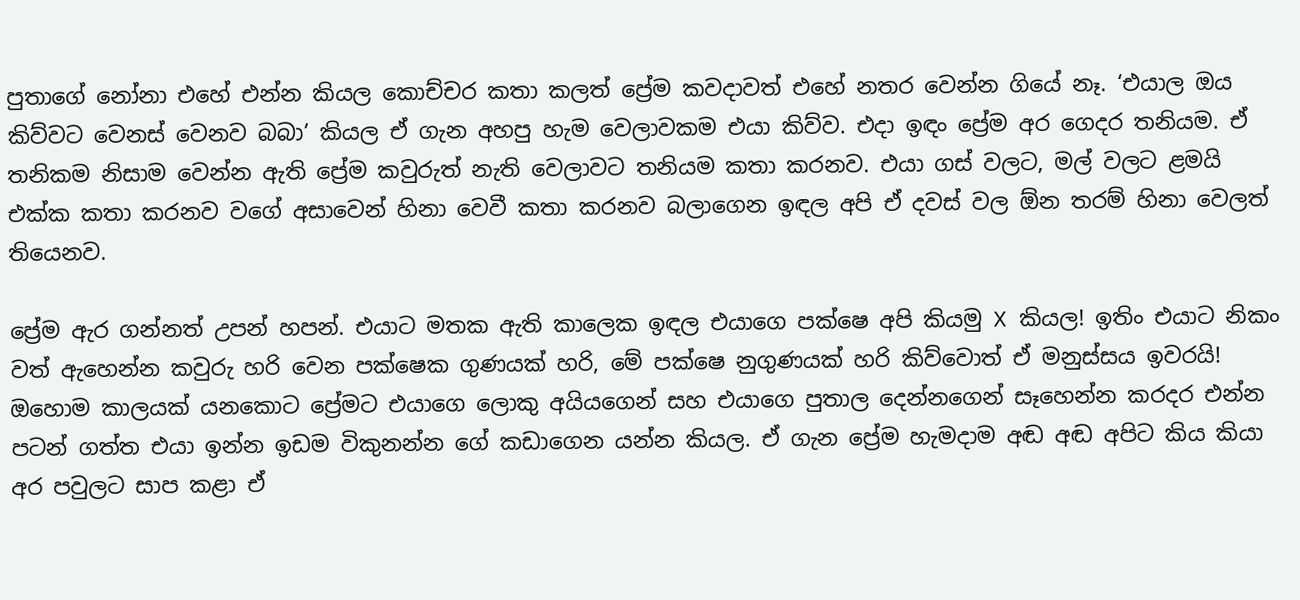පුතාගේ නෝනා එහේ එන්න කියල කොච්චර කතා කලත් ප්‍රේම කවදාවත් එහේ නතර වෙන්න ගියේ නෑ. ‘එයාල ඔය කිව්වට වෙනස් වෙනව බබා’ කියල ඒ ගැන අහපු හැම වෙලාවකම එයා කිව්ව. එදා ඉඳං ප්‍රේම අර ගෙදර තනියම. ඒ තනිකම නිසාම වෙන්න ඇති ප්‍රේම කවුරුත් නැති වෙලාවට තනියම කතා කරනව. එයා ගස් වලට, මල් වලට ළමයි එක්ක කතා කරනව වගේ අසාවෙන් හිනා වෙවී කතා කරනව බලාගෙන ඉඳල අපි ඒ දවස් වල ඕන තරම් හිනා වෙලත් තියෙනව.

ප්‍රේම ඇර ගන්නත් උපන් හපන්. එයාට මතක ඇති කාලෙක ඉඳල එයාගෙ පක්ෂෙ අපි කියමු X කියල! ඉතිං එයාට නිකං වත් ඇහෙන්න කවුරු හරි වෙන පක්ෂෙක ගුණයක් හරි, මේ පක්ෂෙ නුගුණයක් හරි කිව්වොත් ඒ මනුස්සය ඉවරයි! ඔහොම කාලයක් යනකොට ප්‍රේමට එයාගෙ ලොකු අයියගෙන් සහ එයාගෙ පුතාල දෙන්නගෙන් සෑහෙන්න කරදර එන්න පටන් ගත්ත එයා ඉන්න ඉඩම විකුනන්න ගේ කඩාගෙන යන්න කියල. ඒ ගැන ප්‍රේම හැමදාම අඬ අඬ අපිට කිය කියා අර පවුලට සාප කළා ඒ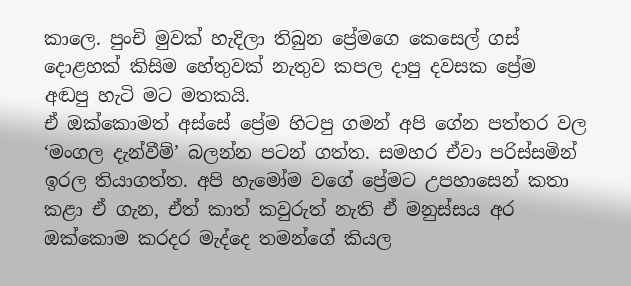කාලෙ. පුංචි මුවක් හැදිලා තිබුන ප්‍රේමගෙ කෙසෙල් ගස් දොළහක් කිසිම හේතුවක් නැතුව කපල දාපු දවසක ප්‍රේම අඬපු හැටි මට මතකයි.
ඒ ඔක්කොමත් අස්සේ ප්‍රේම හිටපු ගමන් අපි ගේන පත්තර වල ‘මංගල දැන්වීම්’ බලන්න පටන් ගත්ත. සමහර ඒවා පරිස්සමින් ඉරල තියාගත්ත. අපි හැමෝම වගේ ප්‍රේමට උපහාසෙන් කතා කළා ඒ ගැන, ඒත් කාත් කවුරුත් නැති ඒ මනුස්සය අර ඔක්කොම කරදර මැද්දෙ තමන්ගේ කියල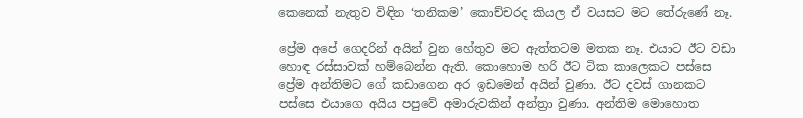කෙනෙක් නැතුව විඳින ‘තනිකම’ කොච්චරද කියල ඒ වයසට මට තේරුණේ නෑ.

ප්‍රේම අපේ ගෙදරින් අයින් වුන හේතුව මට ඇත්තටම මතක නෑ. එයාට ඊට වඩා හොඳ රස්සාවක් හම්බෙන්න ඇති. කොහොම හරි ඊට ටික කාලෙකට පස්සෙ ප්‍රේම අන්තිමට ගේ කඩාගෙන අර ඉඩමෙන් අයින් වුණා. ඊට දවස් ගානකට පස්සෙ එයාගෙ අයිය පපුවේ අමාරුවකින් අන්ත්‍රා වුණා. අන්තිම මොහොත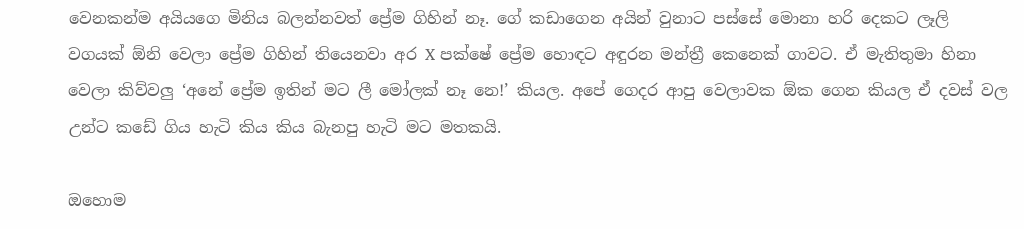වෙනකන්ම අයියගෙ මිනිය බලන්නවත් ප්‍රේම ගිහින් නෑ. ගේ කඩාගෙන අයින් වුනාට පස්සේ මොනා හරි දෙකට ලෑලි වගයක් ඕනි වෙලා ප්‍රේම ගිහින් තියෙනවා අර X පක්ෂේ ප්‍රේම හොඳට අඳුරන මන්ත්‍රී කෙනෙක් ගාවට. ඒ මැතිතුමා හිනා වෙලා කිව්වලු ‘අනේ ප්‍රේම ඉතින් මට ලී මෝලක් නෑ නෙ!’ කියල. අපේ ගෙදර ආපු වෙලාවක ඕක ගෙන කියල ඒ දවස් වල උන්ට කඩේ ගිය හැටි කිය කිය බැනපු හැටි මට මතකයි.

ඔහොම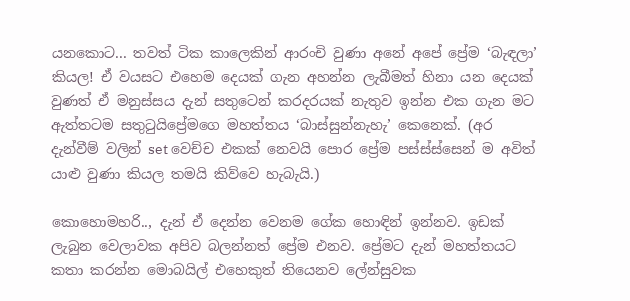යනකොට... තවත් ටික කාලෙකින් ආරංචි වුණා අනේ අපේ ප්‍රේම ‘බැඳලා’ කියල! ඒ වයසට එහෙම දෙයක් ගැන අහන්න ලැබීමත් හිනා යන දෙයක් වුණත් ඒ මනුස්සය දැන් සතුටෙන් කරදරයක් නැතුව ඉන්න එක ගැන මට ඇත්තටම සතුටුයිප්‍රේමගෙ මහත්තය ‘බාස්සුන්නැහැ’ කෙනෙක්. (අර දැන්වීම් වලින් set වෙච්ච එකක් නෙවයි පොර ප්‍රේම පස්ස්ස්සෙන් ම අවිත් යාළු වුණා කියල තමයි කිව්වෙ හැබැයි.)

කොහොමහරි.., දැන් ඒ දෙන්න වෙනම ගේක හොඳින් ඉන්නව. ඉඩක් ලැබුන වෙලාවක අපිව බලන්නත් ප්‍රේම එනව. ප්‍රේමට දැන් මහත්තයට කතා කරන්න මොබයිල් එහෙකුත් තියෙනව ලේන්සුවක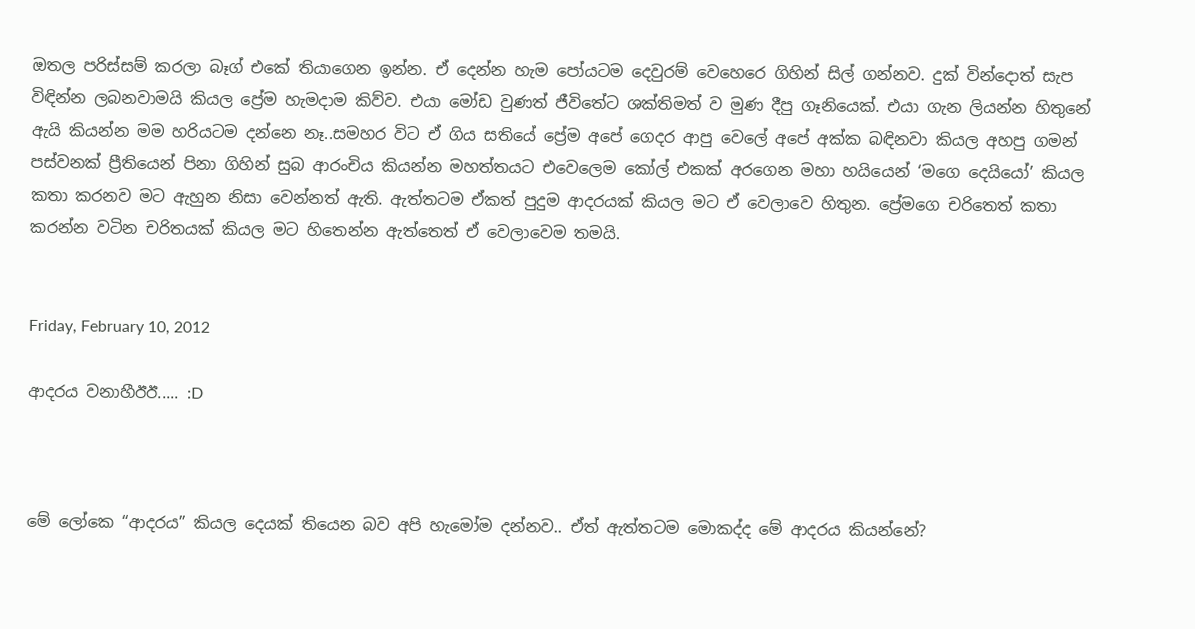ඔතල පරිස්සම් කරලා බෑග් එකේ තියාගෙන ඉන්න. ඒ දෙන්න හැම පෝයටම දෙවුරම් වෙහෙරෙ ගිහින් සිල් ගන්නව. දුක් වින්දොත් සැප විඳින්න ලබනවාමයි කියල ප්‍රේම හැමදාම කිව්ව. එයා මෝඩ වුණත් ජීවිතේට ශක්තිමත් ව මුණ දීපු ගෑනියෙක්. එයා ගැන ලියන්න හිතුනේ ඇයි කියන්න මම හරියටම දන්නෙ නෑ..සමහර විට ඒ ගිය සතියේ ප්‍රේම අපේ ගෙදර ආපු වෙලේ අපේ අක්ක බඳිනවා කියල අහපු ගමන් පස්වනක් ප්‍රීතියෙන් පිනා ගිහින් සුබ ආරංචිය කියන්න මහත්තයට එවෙලෙම කෝල් එකක් අරගෙන මහා හයියෙන් ‘මගෙ දෙයියෝ’ කියල කතා කරනව මට ඇහුන නිසා වෙන්නත් ඇති. ඇත්තටම ඒකත් පුදුම ආදරයක් කියල මට ඒ වෙලාවෙ හිතුන. ප්‍රේමගෙ චරිතෙත් කතා කරන්න වටින චරිතයක් කියල මට හිතෙන්න ඇත්තෙත් ඒ වෙලාවෙම තමයි.


Friday, February 10, 2012

ආදරය වනාහීඊඊ..... :D



මේ ලෝකෙ “ආදරය” කියල දෙයක් තියෙන බව අපි හැමෝම දන්නව.. ඒත් ඇත්තටම මොකද්ද මේ ආදරය කියන්නේ?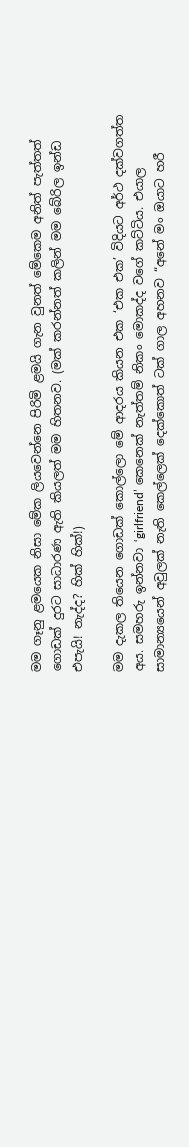මම ගෑනු ළමයෙක නිසා මේක ලියවෙන්නෙ පිරිමි ළමයි ගැන වුනත් මේකෙම අනිත් පැත්තත් ගොඩක් දුරට සාධාරණ ඇති කියලත් මම හිතනව. (මක් කරන්නත් කලින් මම බේරිල ඉන්ඩ එපැයි! නැද්ද? හික් හික්!)

මම දැකල තියෙන ගොඩක් කොල්ලො මේ ආදරය කියන එක ‘එක එක’ විදියට අර්ථ දක්වගත්ත අය. සමහරු ඉන්නවා ‘girlfriend’ කෙනෙක් නැත්තම් නිකං මොකද්ද වගේ කට්ටිය. එයාල සාමාන්‍යයෙන් අවුලක් නැති කෙල්ලෙක් දෙක්කොත් ටක් ගාල අහනව “අනේ මං ඔයාට හරී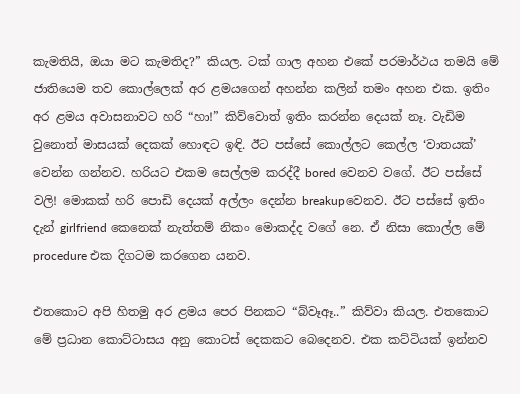කැමතියි, ඔයා මට කැමතිද?” කියල. ටක් ගාල අහන එකේ පරමාර්ථය තමයි මේ ජාතියෙම තව කොල්ලෙක් අර ළමයගෙන් අහන්න කලින් තමං අහන එක. ඉතිං අර ළමය අවාසනාවට හරි “හා!” කිව්වොත් ඉතිං කරන්න දෙයක් නෑ. වැඩිම වුනොත් මාසයක් දෙකක් හොඳට ඉඳි. ඊට පස්සේ කොල්ලට කෙල්ල ‘වාතයක්’ වෙන්න ගන්නව. හරියට එකම සෙල්ලම කරද්දී bored වෙනව වගේ. ඊට පස්සේ වලි! මොකක් හරි පොඩි දෙයක් අල්ලං දෙන්න breakupවෙනව. ඊට පස්සේ ඉතිං දැන් girlfriend කෙනෙක් නැත්තම් නිකං මොකද්ද වගේ නෙ. ඒ නිසා කොල්ල මේ procedure එක දිගටම කරගෙන යනව.

එතකොට අපි හිතමු අර ළමය පෙර පිනකට “බ්වෑඈ..” කිව්වා කියල. එතකොට මේ ප්‍රධාන කොට්ටාසය අනු කොටස් දෙකකට බෙදෙනව. එක කට්ටියක් ඉන්නව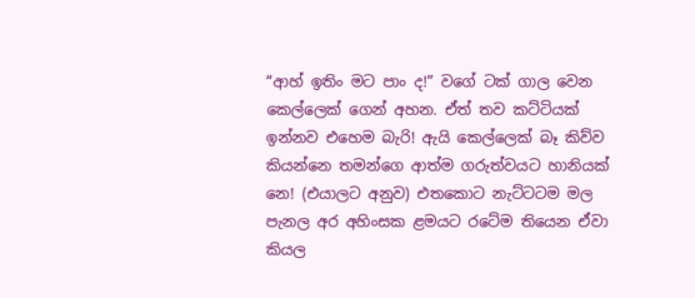“ආහ් ඉතිං මට පාං ද!” වගේ ටක් ගාල වෙන කෙල්ලෙක් ගෙන් අහන. ඒත් තව කට්ටියක් ඉන්නව එහෙම බැරි! ඇයි කෙල්ලෙක් බෑ කිව්ව කියන්නෙ තමන්ගෙ ආත්ම ගරුත්වයට හානියක් නෙ! (එයාලට අනුව) එතකොට නැට්ටටම මල පැනල අර අහිංසක ළමයට රටේම තියෙන ඒවා කියල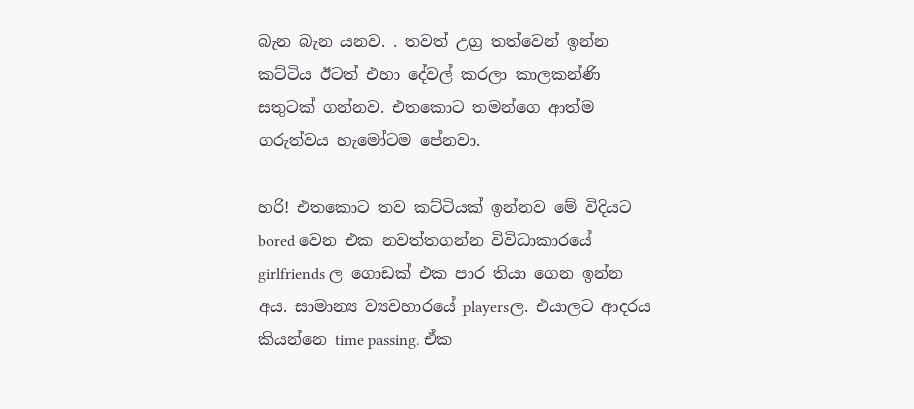බැන බැන යනව. . තවත් උග්‍ර තත්වෙන් ඉන්න කට්ටිය ඊටත් එහා දේවල් කරලා කාලකන්ණි සතුටක් ගන්නව. එතකොට තමන්ගෙ ආත්ම ගරුත්වය හැමෝටම පේනවා.

හරි! එතකොට තව කට්ටියක් ඉන්නව මේ විදියට bored වෙන එක නවත්තගන්න විවිධාකාරයේ girlfriends ල ගොඩක් එක පාර තියා ගෙන ඉන්න අය. සාමාන්‍ය ව්‍යවහාරයේ playersල. එයාලට ආදරය කියන්නෙ time passing. ඒක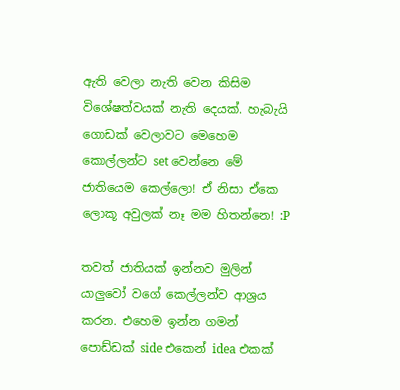ඇති වෙලා නැති වෙන කිසිම විශේෂත්වයක් නැති දෙයක්. හැබැයි ගොඩක් වෙලාවට මෙහෙම කොල්ලන්ට set වෙන්නෙ මේ ජාතියෙම කෙල්ලො! ඒ නිසා ඒකෙ ලොකූ අවුලක් නෑ මම හිතන්නෙ! :P

තවත් ජාතියක් ඉන්නව මුලින් යාලුවෝ වගේ කෙල්ලන්ව ආශ්‍රය කරන. එහෙම ඉන්න ගමන් පොඩ්ඩක් side එකෙන් idea එකක්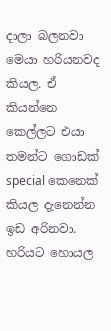දාලා බලනවා මෙයා හරියනවද කියල. ඒ කියන්නෙ කෙල්ලට එයා තමන්ට ගොඩක් special කෙනෙක් කියල දැනෙන්න ඉඩ අරිනවා. හරියට හොයල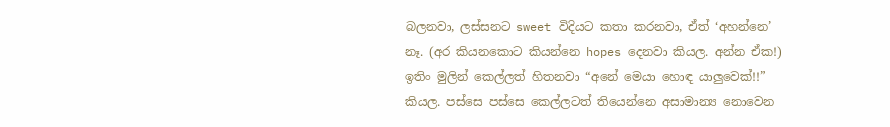බලනවා, ලස්සනට sweet විදියට කතා කරනවා, ඒත් ‘අහන්නෙ’ නෑ. (අර කියනකොට කියන්නෙ hopes දෙනවා කියල. අන්න ඒක!) ඉතිං මුලින් කෙල්ලත් හිතනවා “අනේ මෙයා හොඳ යාලුවෙක්!!” කියල. පස්සෙ පස්සෙ කෙල්ලටත් තියෙන්නෙ අසාමාන්‍ය නොවෙන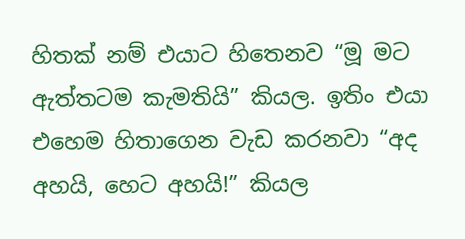හිතක් නම් එයාට හිතෙනව “මූ මට ඇත්තටම කැමතියි” කියල. ඉතිං එයා එහෙම හිතාගෙන වැඩ කරනවා “අද අහයි, හෙට අහයි!” කියල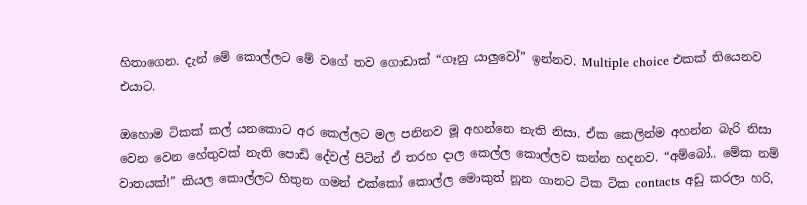හිතාගෙන. දැන් මේ කොල්ලට මේ වගේ තව ගොඩාක් “ගෑනු යාලුවෝ” ඉන්නව. Multiple choice එකක් තියෙනව එයාට.

ඔහොම ටිකක් කල් යනකොට අර කෙල්ලට මල පනිනව මූ අහන්නෙ නැති නිසා. ඒක කෙලින්ම අහන්න බැරි නිසා වෙන වෙන හේතුවක් නැති පොඩි දේවල් පිටින් ඒ තරහ දාල කෙල්ල කොල්ලව කන්න හදනව. “අම්බෝ.. මේක නම් වාතයක්!” කියල කොල්ලට හිතුන ගමන් එක්කෝ කොල්ල මොකුත් නූන ගානට ටික ටික contacts අඩු කරලා හරි,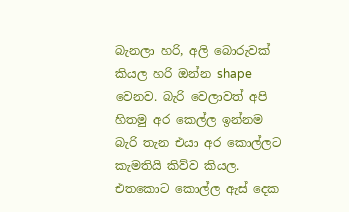බැනලා හරි, අලි බොරුවක් කියල හරි ඔන්න shape වෙනව. බැරි වෙලාවත් අපි හිතමු අර කෙල්ල ඉන්නම බැරි තැන එයා අර කොල්ලට කැමතියි කිව්ව කියල. එතකොට කොල්ල ඇස් දෙක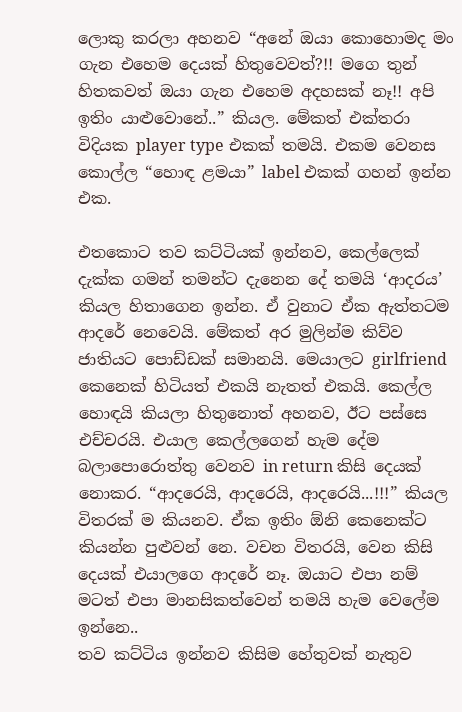ලොකු කරලා අහනව “අනේ ඔයා කොහොමද මං ගැන එහෙම දෙයක් හිතුවෙවත්?!! මගෙ තුන් හිතකවත් ඔයා ගැන එහෙම අදහසක් නෑ!! අපි ඉතිං යාළුවොනේ..” කියල. මේකත් එක්තරා විදියක player type එකක් තමයි. එකම වෙනස කොල්ල “හොඳ ළමයා” label එකක් ගහන් ඉන්න එක.

එතකොට තව කට්ටියක් ඉන්නව, කෙල්ලෙක් දැක්ක ගමන් තමන්ට දැනෙන දේ තමයි ‘ආදරය’ කියල හිතාගෙන ඉන්න. ඒ වුනාට ඒක ඇත්තටම ආදරේ නෙවෙයි. මේකත් අර මුලින්ම කිව්ව ජාතියට පොඩ්ඩක් සමානයි. මෙයාලට girlfriend කෙනෙක් හිටියත් එකයි නැතත් එකයි. කෙල්ල හොඳයි කියලා හිතුනොත් අහනව, ඊට පස්සෙ එච්චරයි. එයාල කෙල්ලගෙන් හැම දේම බලාපොරොත්තු වෙනව in return කිසි දෙයක් නොකර. “ආදරෙයි, ආදරෙයි, ආදරෙයි...!!!” කියල විතරක් ම කියනව. ඒක ඉතිං ඕනි කෙනෙක්ට කියන්න පුළුවන් නෙ. වචන විතරයි, වෙන කිසි දෙයක් එයාලගෙ ආදරේ නෑ. ඔයාට එපා නම් මටත් එපා මානසිකත්වෙන් තමයි හැම වෙලේම ඉන්නෙ..
තව කට්ටිය ඉන්නව කිසිම හේතුවක් නැතුව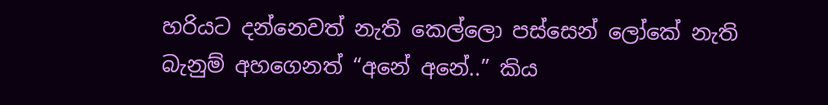හරියට දන්නෙවත් නැති කෙල්ලො පස්සෙන් ලෝකේ නැති බැනුම් අහගෙනත් “අනේ අනේ..” කිය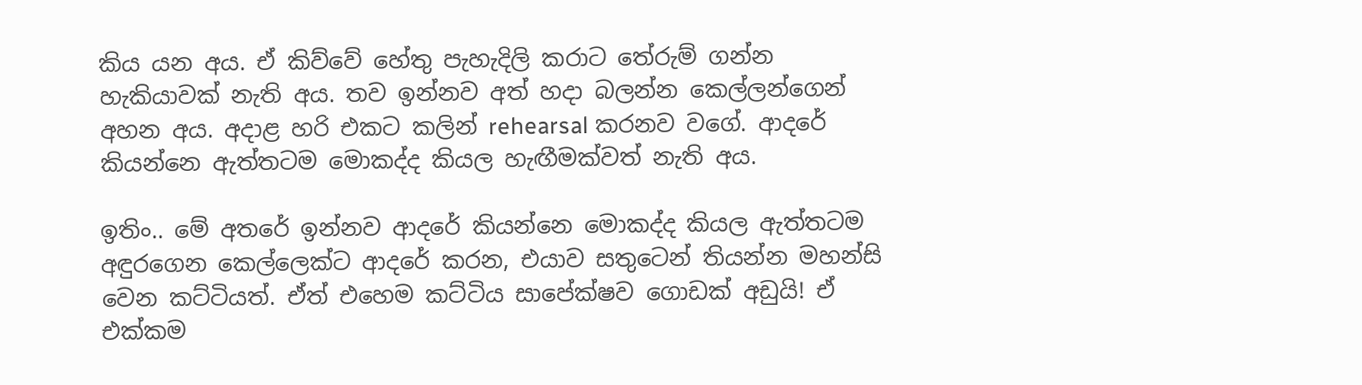කිය යන අය. ඒ කිව්වේ හේතු පැහැදිලි කරාට තේරුම් ගන්න හැකියාවක් නැති අය. තව ඉන්නව අත් හදා බලන්න කෙල්ලන්ගෙන් අහන අය. අදාළ හරි එකට කලින් rehearsal කරනව වගේ. ආදරේ කියන්නෙ ඇත්තටම මොකද්ද කියල හැඟීමක්වත් නැති අය.

ඉතිං.. මේ අතරේ ඉන්නව ආදරේ කියන්නෙ මොකද්ද කියල ඇත්තටම අඳුරගෙන කෙල්ලෙක්ට ආදරේ කරන, එයාව සතුටෙන් තියන්න මහන්සි වෙන කට්ටියත්. ඒත් එහෙම කට්ටිය සාපේක්ෂව ගොඩක් අඩුයි! ඒ එක්කම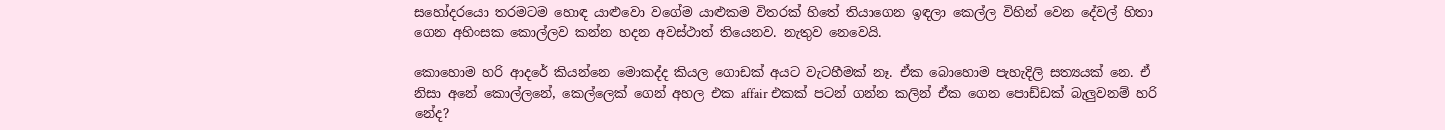සහෝදරයො තරමටම හොඳ යාළුවො වගේම යාළුකම විතරක් හිතේ තියාගෙන ඉඳලා කෙල්ල විහින් වෙන දේවල් හිතා ගෙන අහිංසක කොල්ලව කන්න හදන අවස්ථාත් තියෙනව. නැතුව නෙවෙයි.

කොහොම හරි ආදරේ කියන්නෙ මොකද්ද කියල ගොඩක් අයට වැටහීමක් නෑ. ඒක බොහොම පැහැදිලි සත්‍යයක් නෙ. ඒ නිසා අනේ කොල්ලනේ, කෙල්ලෙක් ගෙන් අහල එක affair එකක් පටන් ගන්න කලින් ඒක ගෙන පොඩ්ඩක් බැලුවනම් හරි නේද?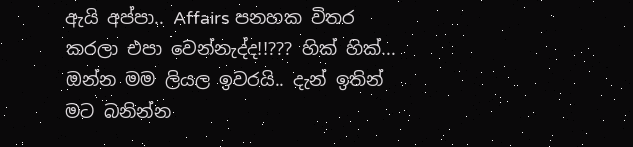ඇයි අප්පා.. Affairs පනහක විතර කරලා එපා වෙන්නැද්ද!!??? හික් හික්...
ඔන්න මම ලියල ඉවරයි.. දැන් ඉතින් මට බනින්න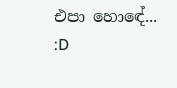එපා හොඳේ... :D